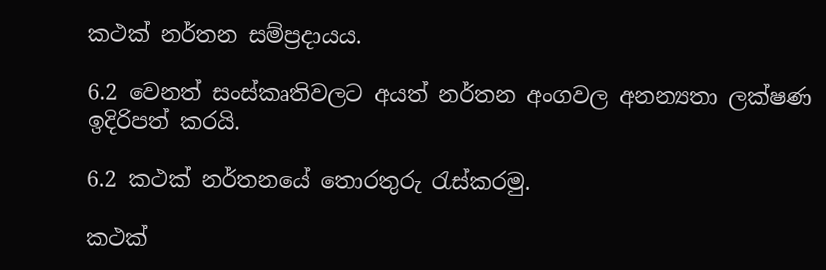කථක් නර්තන සම්ප්‍රදායය.

6.2 වෙනත් සංස්කෘතිවලට අයත් නර්තන අංගවල අනන්‍යතා ලක්ෂණ ඉදිරිපත් කරයි.

6.2 කථක් නර්තනයේ තොරතුරු රැස්කරමු.

කථක්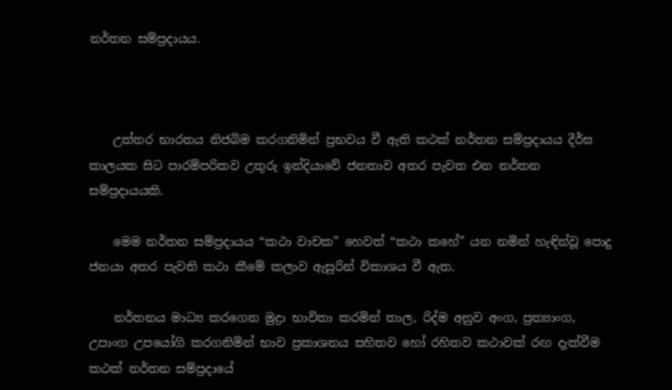නර්තන සම්ප්‍රදායය.



    උත්තර භාරතය නිජබිම කරගනිමින් ප්‍රභවය වී ඇති කථක් නර්තන සම්ප්‍රදායය දීර්ඝ කාලයක සිට පාරම්පරිකව උතුරු ඉන්දියාවේ ජනතාව අතර පැවත එන නර්තන සම්ප්‍රදායයකි.

    මෙම නර්තන සම්ප්‍රදායය “කථා වාචක” හෙවත් “කථා කහේ” යන නමින් හැඳින්වූ පොදු ජනයා අතර පැවති කථා කීමේ කලාව ඇසුරින් විකාශය වී ඇත.

    නර්තනය මාධ්‍ය කරගෙන මුද්‍රා භාවිතා කරමින් තාල, රිද්ම අනුව අංග, ප්‍රත්‍යාංග, උපාංග උපයෝගි කරගනිමින් භාව ප්‍රකාශනය සහිතව හෝ රහිතව කථාවක් රඟ දැක්වීම කථක් නර්තන සම්ප්‍රදායේ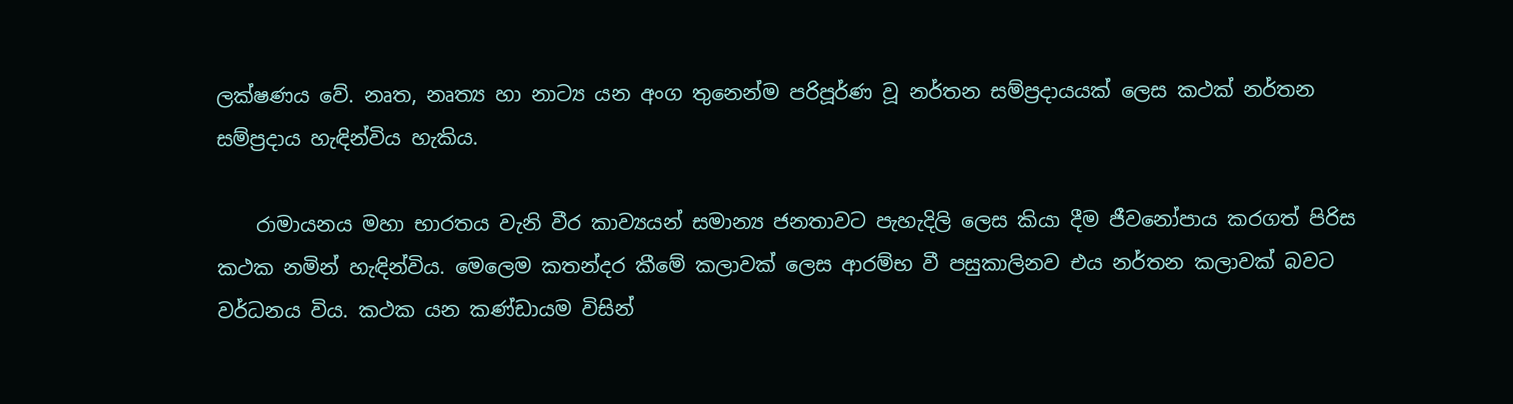ලක්ෂණය වේ. නෘත, නෘත්‍ය හා නාට්‍ය යන අංග තුනෙන්ම පරිපූර්ණ වූ නර්තන සම්ප්‍රදායයක් ලෙස කථක් නර්තන සම්ප්‍රදාය හැඳින්විය හැකිය.

    රාමායනය මහා භාරතය වැනි වීර කාව්‍යයන් සමාන්‍ය ජනතාවට පැහැදිලි ලෙස කියා දීම ජීවනෝපාය කරගත් පිරිස කථක නමින් හැඳින්විය. මෙලෙම කතන්දර කීමේ කලාවක් ලෙස ආරම්භ වී පසුකාලිනව එය නර්තන කලාවක් බවට වර්ධනය විය. කථක යන කණ්ඩායම විසින්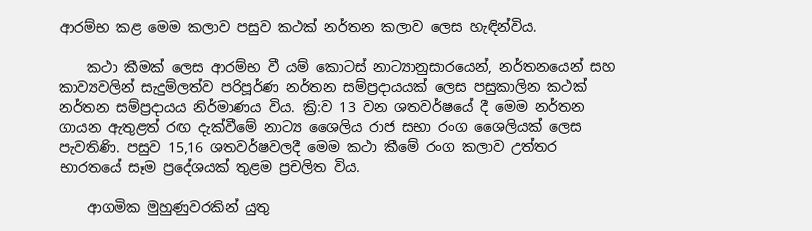ආරම්භ කළ මෙම කලාව පසුව කථක් නර්තන කලාව ලෙස හැඳින්විය.

    කථා කීමක් ලෙස ආරම්භ වී යම් කොටස් නාට්‍යානුසාරයෙන්, නර්තනයෙන් සහ කාව්‍යවලින් සැදුම්ලත්ව පරිපූර්ණ නර්තන සම්ප්‍රදායයක් ලෙස පසුකාලින කථක් නර්තන සම්ප්‍රදායය නිර්මාණය විය. ක්‍රි:ව 13 වන ශතවර්ෂයේ දී මෙම නර්තන ගායන ඇතුළත් රඟ දැක්වීමේ නාට්‍ය ශෛලිය රාජ සභා රංග ශෛලියක් ලෙස පැවතිණි. පසුව 15,16 ශතවර්ෂවලදී මෙම කථා කීමේ රංග කලාව උත්තර භාරතයේ සෑම ප්‍රදේශයක් තුළම ප්‍රචලිත විය.

    ආගමික මුහුණුවරකින් යුතු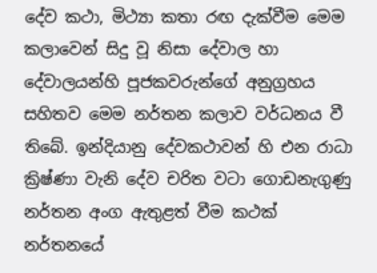දේව කථා, මිථ්‍යා කතා රඟ දැක්වීම මෙම කලාවෙන් සිදු වූ නිසා දේවාල හා දේවාලයන්හි පූජකවරුන්ගේ අනුග්‍රහය සහිතව මෙම නර්තන කලාව වර්ධනය වී තිබේ. ඉන්දියානු දේවකථාවන් හි එන රාධා ක්‍රිෂ්ණා වැනි දේව චරිත වටා ගොඩනැගුණු නර්තන අංග ඇතුළත් වීම කථක් නර්තනයේ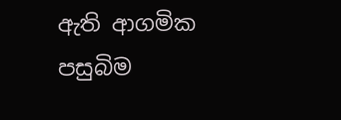ඇති ආගමික පසුබිම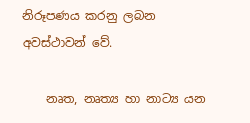නිරූපණය කරනු ලබන අවස්ථාවන් වේ.

    නෘත, නෘත්‍ය හා නාට්‍ය යන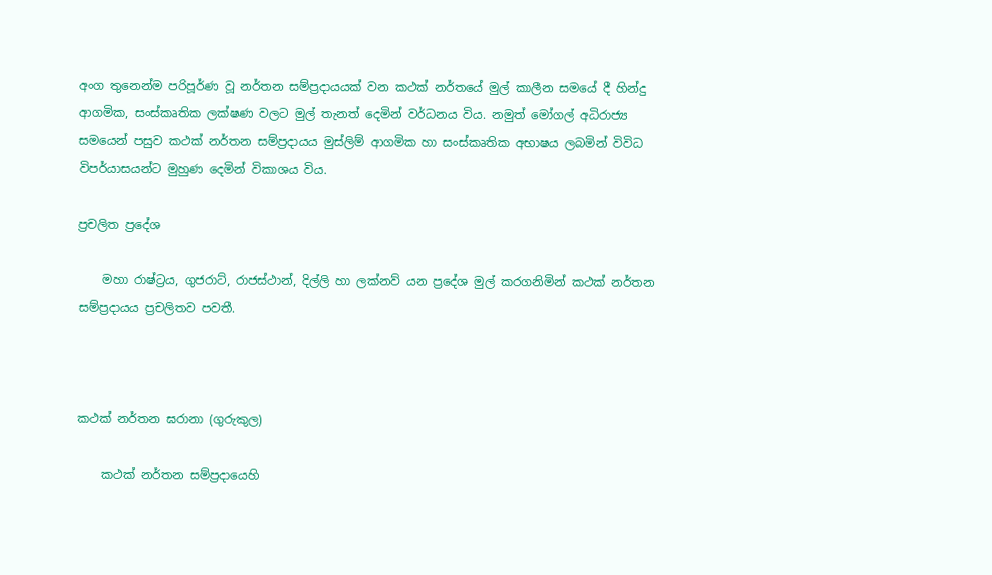අංග තුනෙන්ම පරිපූර්ණ වූ නර්තන සම්ප්‍රදායයක් වන කථක් නර්තයේ මුල් කාලීන සමයේ දී හින්දු ආගමික, සංස්කෘතික ලක්ෂණ වලට මුල් තැනත් දෙමින් වර්ධනය විය. නමුත් මෝගල් අධිරාජ්‍ය සමයෙන් පසුව කථක් නර්තන සම්ප්‍රදායය මුස්ලිම් ආගමික හා සංස්කෘතික අභාෂය ලබමින් විවිධ විපර්යාසයන්ට මුහුණ දෙමින් විකාශය විය.

ප්‍රචලිත ප්‍රදේශ

    මහා රාෂ්ට්‍රය, ගුජරාට්, රාජස්ථාන්, දිල්ලි හා ලක්නව් යන ප්‍රදේශ මුල් කරගනිමින් කථක් නර්තන සම්ප්‍රදායය ප්‍රචලිතව පවතී.



කථක් නර්තන ඝරානා (ගුරුකුල)

    කථක් නර්තන සම්ප්‍රදායෙහි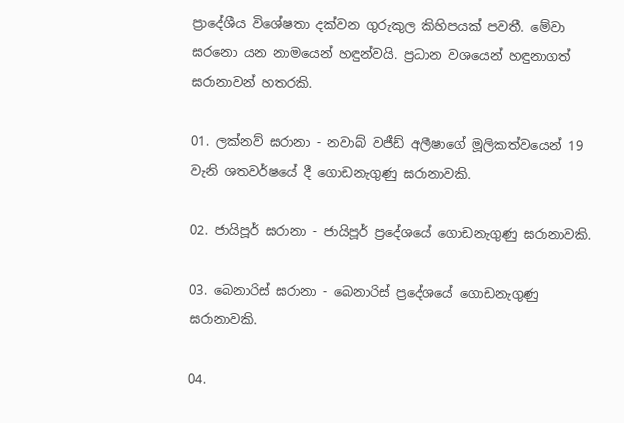ප්‍රාදේශීය විශේෂතා දක්වන ගුරුකුල කිහිපයක් පවතී. මේවා ඝරනො යන නාමයෙන් හඳුන්වයි. ප්‍රධාන වශයෙන් හඳුනාගත් ඝරානාවන් හතරකි.

01. ලක්නව් ඝරානා - නවාබ් වජීඩ් අලීෂාගේ මූලිකත්වයෙන් 19 වැනි ශතවර්ෂයේ දී ගොඩනැගුණු ඝරානාවකි.

02. ජායිපූර් ඝරානා - ජායිපූර් ප්‍රදේශයේ ගොඩනැගුණු ඝරානාවකි.

03. බෙනාරිස් ඝරානා - බෙනාරිස් ප්‍රදේශයේ ගොඩනැගුණු ඝරානාවකි.

04.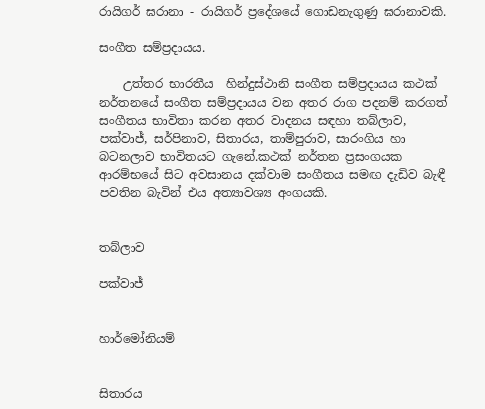රායිගර් ඝරානා - රායිගර් ප්‍රදේශයේ ගොඩනැගුණු ඝරානාවකි.

සංගීත සම්ප්‍රදායය.

    උත්තර භාරතීය  හින්දුස්ථානි සංගීත සම්ප්‍රදායය කථක් නර්තනයේ සංගීත සම්ප්‍රදායය වන අතර රාග පදනම් කරගත් සංගීතය භාවිතා කරන අතර වාදනය සඳහා තබ්ලාව, පක්වාජ්, සර්පිනාව, සිතාරය, තාම්පුරාව, සාරංගිය හා බටනලාව භාවිතයට ගැනේ.කථක් නර්තන ප්‍රසංගයක ආරම්භයේ සිට අවසානය දක්වාම සංගීතය සමඟ දැඩිව බැඳී පවතින බැවින් එය අත්‍යාවශ්‍ය අංගයකි.


තබ්ලාව

පක්වාජ්


හාර්මෝනියම්


සිතාරය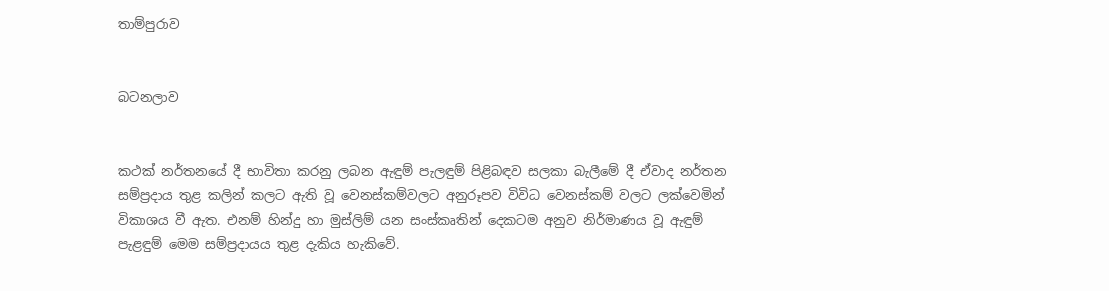තාම්පුරාව


බටනලාව


කථක් නර්තනයේ දී භාවිතා කරනු ලබන ඇඳුම් පැලඳුම් පිළිබඳව සලකා බැලීමේ දී ඒවාද නර්තන සම්ප්‍රදාය තුළ කලින් කලට ඇති වූ වෙනස්කම්වලට අනුරූපව විවිධ වෙනස්කම් වලට ලක්වෙමින් විකාශය වී ඇත. එනම් හින්දු හා මුස්ලිම් යන සංස්කෘතින් දෙකටම අනුව නිර්මාණය වූ ඇඳුම් පැළඳුම් මෙම සම්ප්‍රදායය තුළ දැකිය හැකිවේ.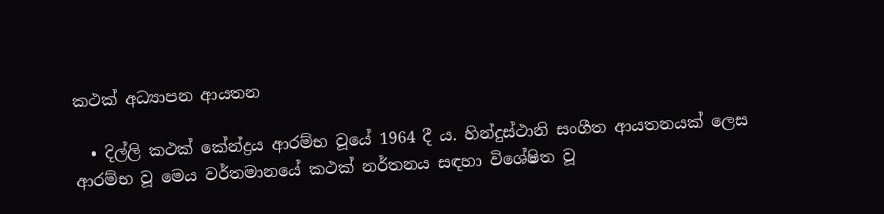කථක් අධ්‍යාපන ආයතන

  • දිල්ලි කථක් කේන්ද්‍රය ආරම්භ වූයේ 1964 දී ය. හින්දුස්ථානි සංගීත ආයතනයක් ලෙස ආරම්භ වූ මෙය වර්තමානයේ කථක් නර්තනය සඳහා විශේෂිත වූ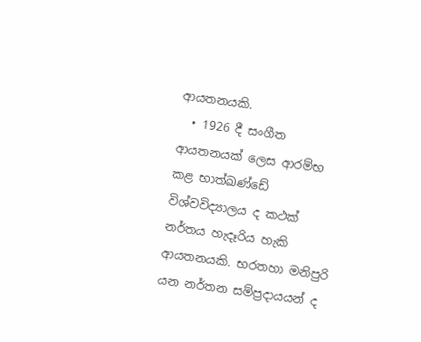ආයතනයකි.
  • 1926 දී සංගීත ආයතනයක් ලෙස ආරම්භ කළ භාත්ඛණ්ඩේ විශ්වවිද්‍යාලය ද කථක් නර්තය හැදෑරිය හැකි ආයතනයකි. භරතහා මනිපුරි යන නර්තන සම්ප්‍රදායයන් ද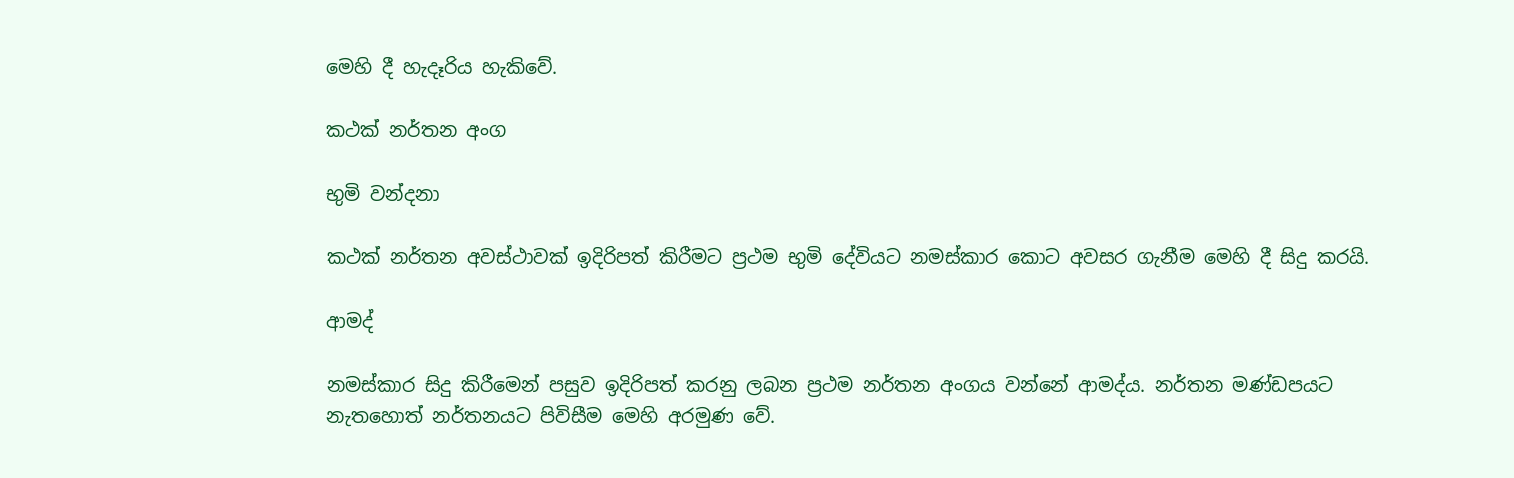මෙහි දී හැදෑරිය හැකිවේ.

කථක් නර්තන අංග

භුමි වන්දනා

කථක් නර්තන අවස්ථාවක් ඉදිරිපත් කිරීමට ප්‍රථම භුමි දේවියට නමස්කාර කොට අවසර ගැනීම මෙහි දී සිදු කරයි.

ආමද්

නමස්කාර සිදු කිරීමෙන් පසුව ඉදිරිපත් කරනු ලබන ප්‍රථම නර්තන අංගය වන්නේ ආමද්ය. නර්තන මණ්ඩපයට නැතහොත් නර්තනයට පිවිසීම මෙහි අරමුණ වේ.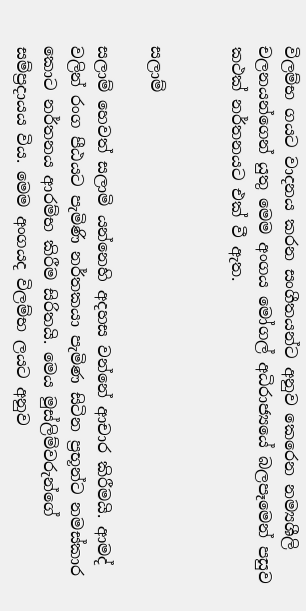විලම්භ ගයට වාදනය කරන සංගීතයන්ට අනුව කෙරෙන නම්‍යශීලි චලනයන්ගෙන් යුතු මෙම අංගය මෝගල් අධිරාජ්‍යයේ බලපෑමෙන් පසුව කථක් නර්තනයට එක් වී ඇත.


සලාම්

සලාම් හෙවත් සලාමි යන්නෙහි අදහස වන්නේ ආචාර කිරීමයි. ආමද් වලින් රංග පීඨයට පැමිණි නර්තකයා පැමිණ සිටින ප්‍රභූන්ට නමස්කාර කොට නර්තනය ආරම්භ කිරීම සිරිතයි. මෙය මුස්ලිම්වරුන්ගේ සම්ප්‍රදායය විය. මෙම අංගයද විලම්භ ලයට අනුව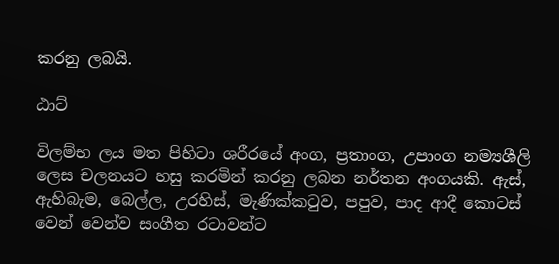කරනු ලබයි.

ඨාට්

විලම්භ ලය මත පිහිටා ශරීරයේ අංග, ප්‍රතාංග, උපාංග නම්‍යශීලි ලෙස චලනයට හසු කරමින් කරනු ලබන නර්තන අංගයකි. ඇස්, ඇහිබැම, බෙල්ල, උරහිස්, මැණික්කටුව, පපුව, පාද ආදී කොටස් වෙන් වෙන්ව සංගීත රටාවන්ට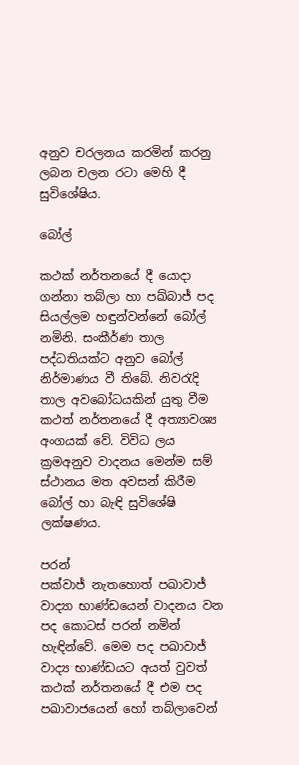අනුව චරලනය කරමින් කරනු ලබන චලන රටා මෙහි දී සුවිශේෂිය.

බෝල්

කථක් නර්තනයේ දී යොදා ගන්නා තබ්ලා හා පඛ්බාජ් පද සියල්ලම හඳුන්වන්නේ බෝල් නමිනි. සංකීර්ණ තාල පද්ධතියක්ට අනුව බෝල් නිර්මාණය වී තිබේ. නිවරැදි තාල අවබෝධයකින් යුතු වීම කථත් නර්තනයේ දී අත්‍යාවශ්‍ය අංගයක් වේ. විවිධ ලය ක්‍රමඅනුව වාදනය මෙන්ම සම් ස්ථානය මත අවසන් කිරීම බෝල් හා බැඳි සුවිශේෂි ලක්ෂණය.

පරන්
පක්වාජ් නැතහොත් පඛාවාජ් වාද්‍යා භාණ්ඩයෙන් වාදනය වන පද කොටස් පරන් නමින් හැඳින්වේ. මෙම පද පඛාවාජ් වාද්‍ය භාණ්ඩයට අයත් වුවත් කථක් නර්තනයේ දී එම පද පඛාවාජයෙන් හෝ තබ්ලාවෙන්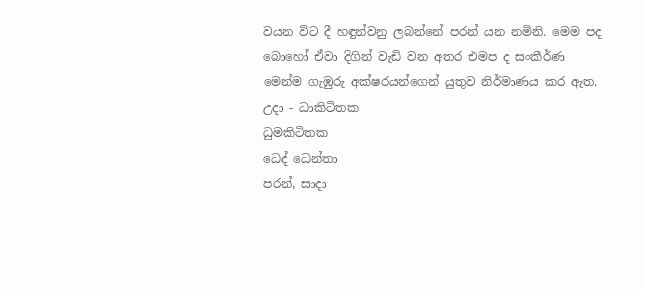වයන විට දී හඳුන්වනු ලබන්නේ පරන් යන නමිනි. මෙම පද බොහෝ ඒවා දිගින් වැඩි වන අතර එමප ද සංකීර්ණ මෙන්ම ගැඹුරු අක්ෂරයන්ගෙන් යුතුව නිර්මාණය කර ඇත.
උදා - ධාකිටිතක
ධුමකිටිතක
ධෙද් ධෙන්තා
පරන්, සාදා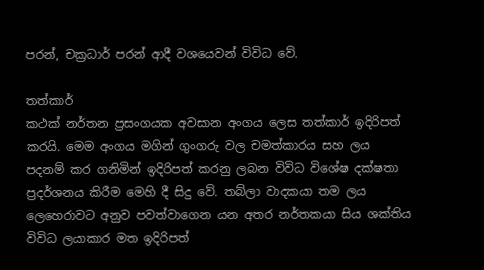පරන්, චක්‍රධාර් පරන් ආදී වශයෙවන් විවිධ වේ.

තත්කාර්
කථක් නර්තන ප්‍රසංගයක අවසාන අංගය ලෙස තත්කාර් ඉදිරිපත් කරයි. මෙම අංගය මගින් ගුංගරු වල චමත්කාරය සහ ලය පදනම් කර ගනිමින් ඉදිරිපත් කරනු ලබන විවිධ විශේෂ දක්ෂතා ප්‍රදර්ශනය කිරීම මෙහි දී සිදු වේ. තබ්ලා වාදකයා තම ලය ලෙහෙරාවට අනුව පවත්වාගෙන යන අතර නර්තකයා සිය ශක්තිය විවිධ ලයාකාර මත ඉදිරිපත්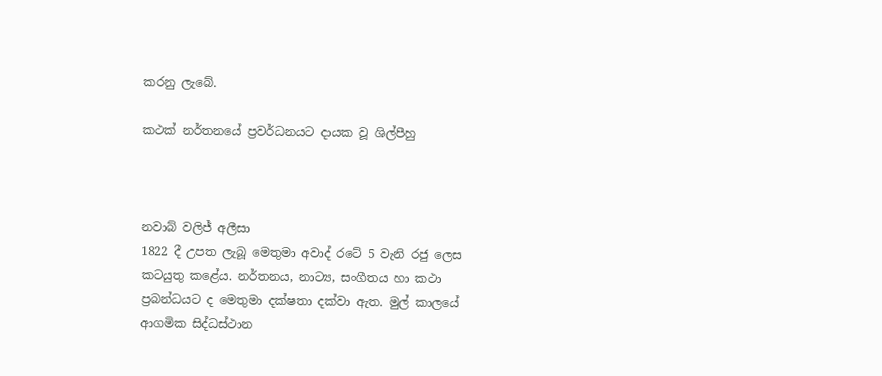කරනු ලැබේ.

කථක් නර්තනයේ ප්‍රවර්ධනයට දායක වූ ශිල්පීහු



නවාබ් වලිජ් අලීසා
1822 දී උපත ලැබූ මෙතුමා අවාද් රටේ 5 වැනි රජු ලෙස කටයුතු කළේය. නර්තනය, නාට්‍ය, සංගීතය හා කථා ප්‍රබන්ධයට ද මෙතුමා දක්ෂතා දක්වා ඇත. මුල් කාලයේ ආගමික සිද්ධස්ථාන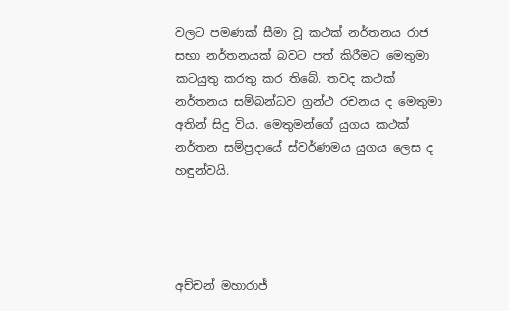වලට පමණක් සීමා වූ කථක් නර්තනය රාජ සභා නර්තනයක් බවට පත් කිරීමට මෙතුමා කටයුතු කරතු කර තිබේ. තවද කථක් නර්තනය සම්බන්ධව ග්‍රන්ථ රචනය ද මෙතුමා අතින් සිදු විය. මෙතුමන්ගේ යුගය කථක් නර්තන සම්ප්‍රදායේ ස්වර්ණමය යුගය ලෙස ද හඳුන්වයි.




අච්චන් මහාරාජ්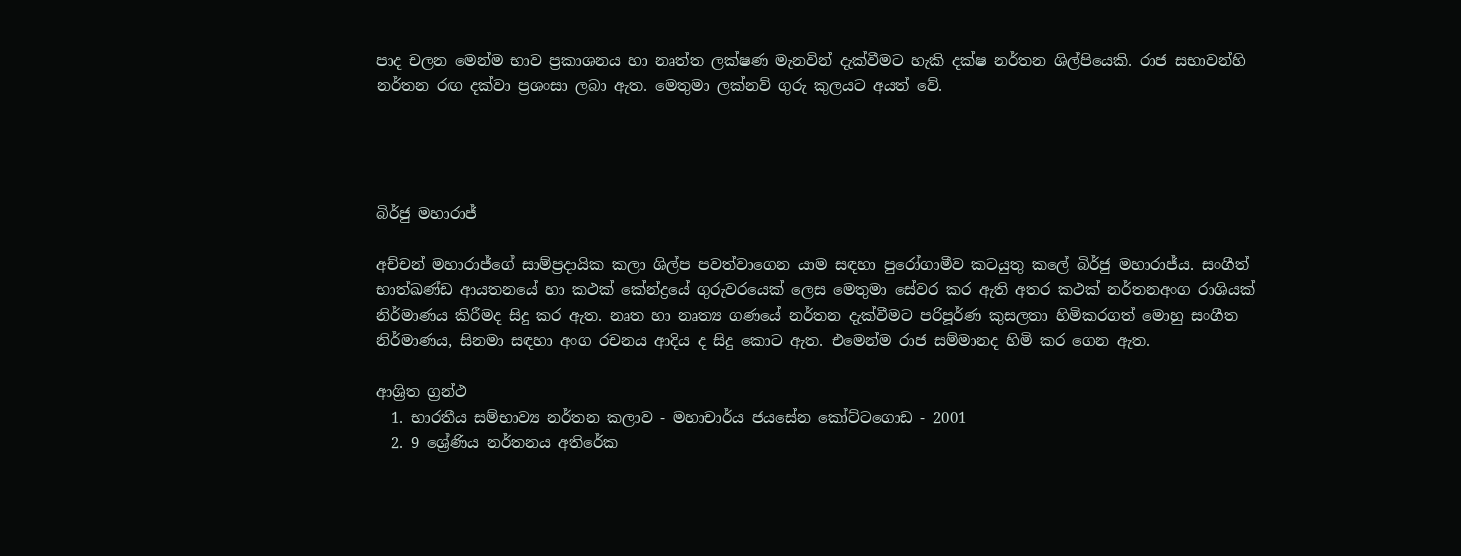පාද චලන මෙන්ම භාව ප්‍රකාශනය හා නෘත්ත ලක්ෂණ මැනවින් දැක්වීමට හැකි දක්ෂ නර්තන ශිල්පියෙකි. රාජ සභාවන්හි නර්තන රඟ දක්වා ප්‍රශංසා ලබා ඇත. මෙතුමා ලක්නව් ගුරු කුලයට අයත් වේ.




බිර්ජු මහාරාජ්

අච්චන් මහාරාජ්ගේ සාම්ප්‍රදායික කලා ශිල්ප පවත්වාගෙන යාම සඳහා පුරෝගාමීව කටයුතු කලේ බිර්ජු මහාරාජ්ය. සංගීත් භාත්ඛණ්ඩ ආයතනයේ හා කථක් කේන්ද්‍රයේ ගුරුවරයෙක් ලෙස මෙතුමා සේවර කර ඇති අතර කථක් නර්තනඅංග රාශියක් නිර්මාණය කිරීමද සිදු කර ඇත. නෘත හා නෘත්‍ය ගණයේ නර්තන දැක්වීමට පරිපූර්ණ කුසලතා හිමිකරගත් මොහු සංගීත නිර්මාණය, සිනමා සඳහා අංග රචනය ආදිය ද සිදු කොට ඇත. එමෙන්ම රාජ සම්මානද හිමි කර ගෙන ඇත.

ආශ්‍රිත ග්‍රන්ථ
  1. භාරතීය සම්භාව්‍ය නර්තන කලාව - මහාචාර්ය ජයසේන කෝට්ටගොඩ - 2001
  2. 9 ශ්‍රේණිය නර්තනය අතිරේක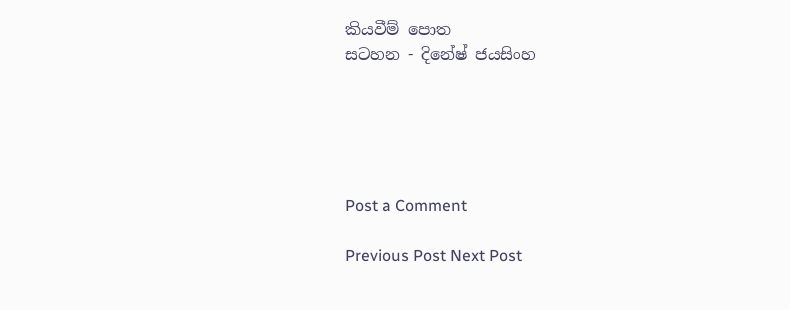කියවීම් පොත
සටහන - දිනේෂ් ජයසිංහ





Post a Comment

Previous Post Next Post